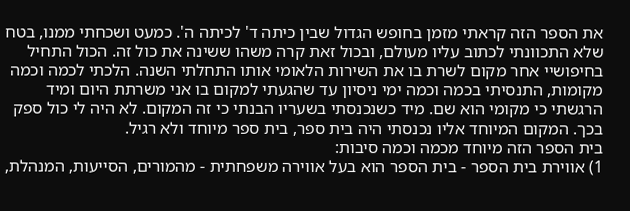את הספר הזה קראתי מזמן בחופש הגדול שבין כיתה ד' לכיתה ה'. כמעט ושכחתי ממנו, בטח שלא התכוונתי לכתוב עליו מעולם, ובכול זאת קרה משהו ששינה את כול זה. הכול התחיל בחיפושיי אחר מקום לשרת בו את השירות הלאומי אותו התחלתי השנה. הלכתי לכמה וכמה מקומות, התנסיתי בכמה וכמה ימי ניסיון עד שהגעתי למקום בו אני משרתת היום ומיד הרגשתי כי מקומי הוא שם. מיד כשנכנסתי בשעריו הבנתי כי זה המקום. לא היה לי כול ספק בכך. המקום המיוחד אליו נכנסתי היה בית ספר, בית ספר מיוחד ולא רגיל.
בית הספר הזה מיוחד מכמה וכמה סיבות:
1) אווירת בית הספר - בית הספר הוא בעל אווירה משפחתית - מהמורים, הסייעות, המנהלת,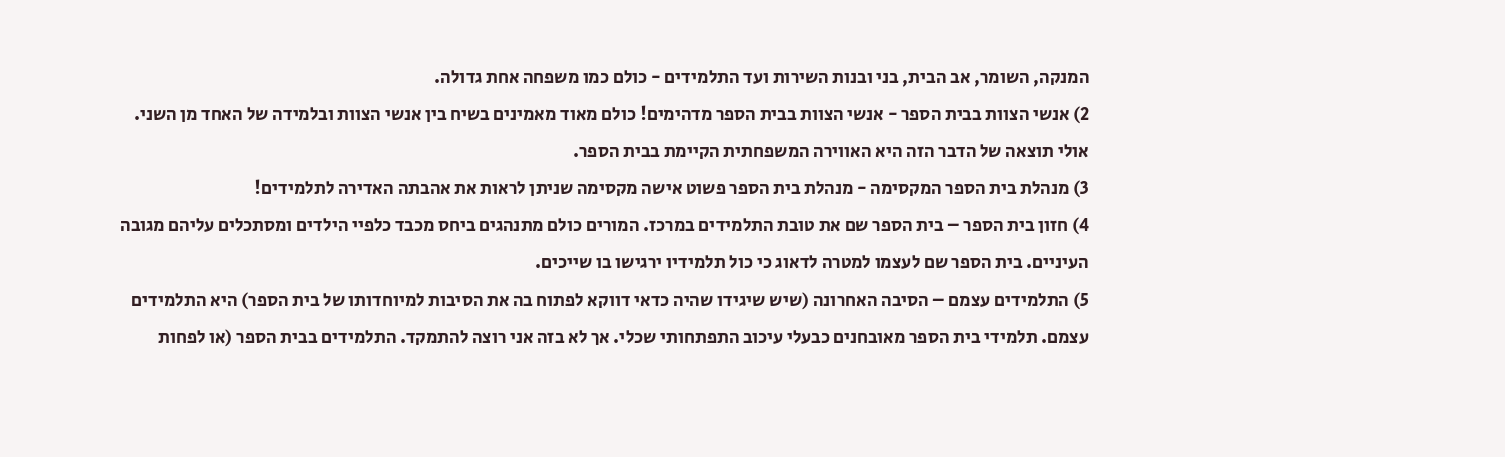המנקה, השומר, אב הבית, בני ובנות השירות ועד התלמידים - כולם כמו משפחה אחת גדולה.
2) אנשי הצוות בבית הספר - אנשי הצוות בבית הספר מדהימים! כולם מאוד מאמינים בשיח בין אנשי הצוות ובלמידה של האחד מן השני. אולי תוצאה של הדבר הזה היא האווירה המשפחתית הקיימת בבית הספר.
3) מנהלת בית הספר המקסימה - מנהלת בית הספר פשוט אישה מקסימה שניתן לראות את אהבתה האדירה לתלמידים!
4) חזון בית הספר – בית הספר שם את טובת התלמידים במרכז. המורים כולם מתנהגים ביחס מכבד כלפיי הילדים ומסתכלים עליהם מגובה העיניים. בית הספר שם לעצמו למטרה לדאוג כי כול תלמידיו ירגישו בו שייכים.
5) התלמידים עצמם – הסיבה האחרונה (שיש שיגידו שהיה כדאי דווקא לפתוח בה את הסיבות למיוחדותו של בית הספר) היא התלמידים עצמם. תלמידי בית הספר מאובחנים כבעלי עיכוב התפתחותי שכלי. אך לא בזה אני רוצה להתמקד. התלמידים בבית הספר (או לפחות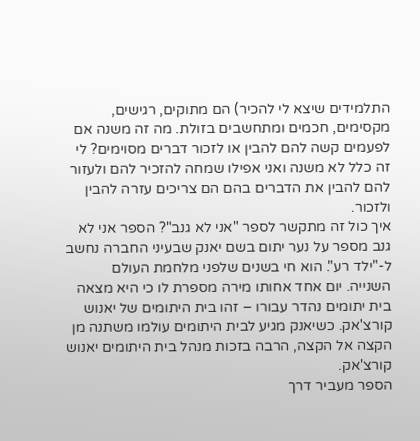התלמידים שיצא לי להכיר) הם מתוקים, רגישים, מקסימים, חכמים ומתחשבים בזולת. מה זה משנה אם לפעמים קשה להם להבין או לזכור דברים מסוימים? לי זה כלל לא משנה ואני אפילו שמחה להזכיר להם ולעזור להם להבין את הדברים בהם הם צריכים עזרה להבין ולזכור.
איך כול זה מתקשר לספר "אני לא גנב"? הספר אני לא גנב מספר על נער יתום בשם יאנק שבעיני החברה נחשב ל-"ילד רע". הוא חי בשנים שלפני מלחמת העולם השנייה. יום אחד אחותו מירה מספרת לו כי היא מצאה בית יתומים נהדר עבורו – זהו בית היתומים של יאנוש קורצ'אק. כשיאנק מגיע לבית היתומים עולמו משתנה מן הקצה אל הקצה, הרבה בזכות מנהל בית היתומים יאנוש קורצ'אק.
הספר מעביר דרך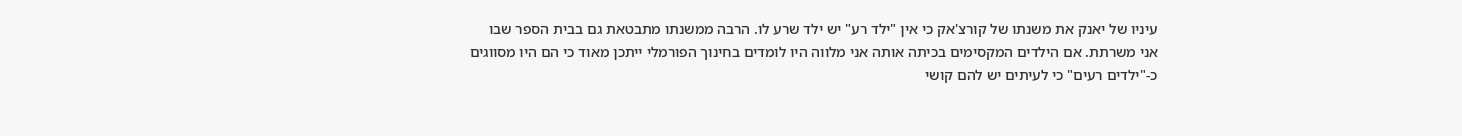עיניו של יאנק את משנתו של קורצ'אק כי אין "ילד רע" יש ילד שרע לו. הרבה ממשנתו מתבטאת גם בבית הספר שבו אני משרתת. אם הילדים המקסימים בכיתה אותה אני מלווה היו לומדים בחינוך הפורמלי ייתכן מאוד כי הם היו מסווגים כ-"ילדים רעים" כי לעיתים יש להם קושי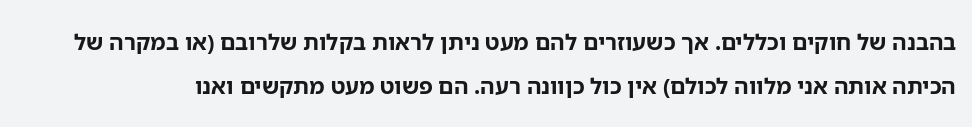בהבנה של חוקים וכללים. אך כשעוזרים להם מעט ניתן לראות בקלות שלרובם (או במקרה של הכיתה אותה אני מלווה לכולם) אין כול כןוונה רעה. הם פשוט מעט מתקשים ואנו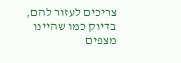צריכים לעזור להם, בדיוק כמו שהיינו מצפים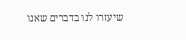שיעזרו לנו בדברים שאנו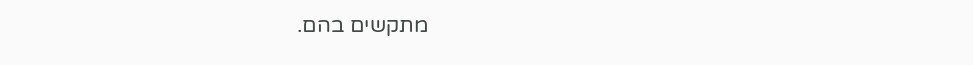מתקשים בהם.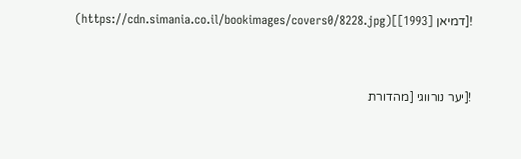![דמיאן [1993]](https://cdn.simania.co.il/bookimages/covers0/8228.jpg)


![יער נורווגי [מהדורת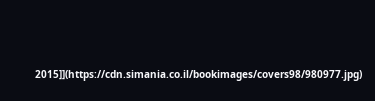2015]](https://cdn.simania.co.il/bookimages/covers98/980977.jpg)